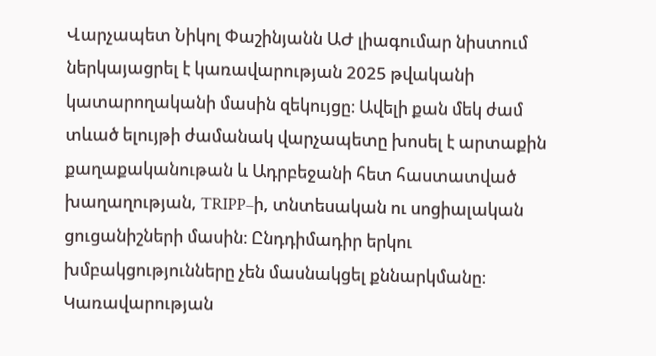Վարչապետ Նիկոլ Փաշինյանն ԱԺ լիագումար նիստում ներկայացրել է կառավարության 2025 թվականի կատարողականի մասին զեկույցը։ Ավելի քան մեկ ժամ տևած ելույթի ժամանակ վարչապետը խոսել է արտաքին քաղաքականութան և Ադրբեջանի հետ հաստատված խաղաղության, TRIPP–ի, տնտեսական ու սոցիալական ցուցանիշների մասին։ Ընդդիմադիր երկու խմբակցությունները չեն մասնակցել քննարկմանը։ Կառավարության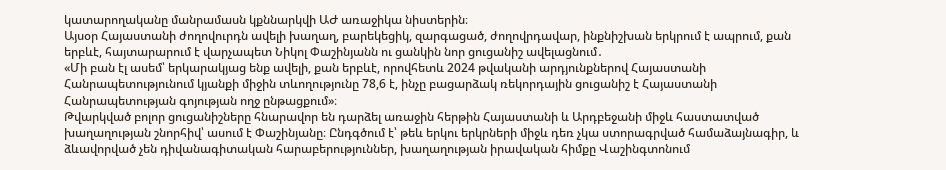կատարողականը մանրամասն կքննարկվի ԱԺ առաջիկա նիստերին։
Այսօր Հայաստանի ժողովուրդն ավելի խաղաղ, բարեկեցիկ, զարգացած, ժողովրդավար, ինքնիշխան երկրում է ապրում, քան երբևէ, հայտարարում է վարչապետ Նիկոլ Փաշինյանն ու ցանկին նոր ցուցանիշ ավելացնում․
«Մի բան էլ ասեմ՝ երկարակյաց ենք ավելի, քան երբևէ, որովհետև 2024 թվականի արդյունքներով Հայաստանի Հանրապետությունում կյանքի միջին տևողությունը 78,6 է, ինչը բացարձակ ռեկորդային ցուցանիշ է Հայաստանի Հանրապետության գոյության ողջ ընթացքում»։
Թվարկված բոլոր ցուցանիշները հնարավոր են դարձել առաջին հերթին Հայաստանի և Արդբեջանի միջև հաստատված խաղաղության շնորհիվ՝ ասում է Փաշինյանը։ Ընդգծում է՝ թեև երկու երկրների միջև դեռ չկա ստորագրված համաձայնագիր, և ձևավորված չեն դիվանագիտական հարաբերություններ, խաղաղության իրավական հիմքը Վաշինգտոնում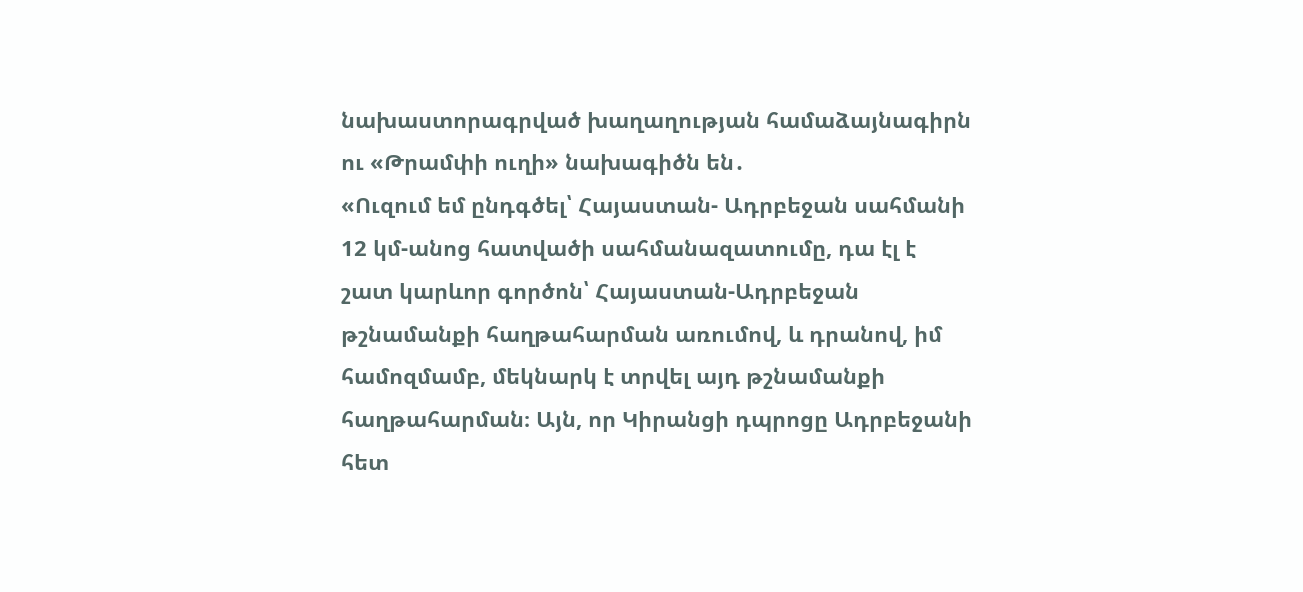նախաստորագրված խաղաղության համաձայնագիրն ու «Թրամփի ուղի» նախագիծն են․
«Ուզում եմ ընդգծել՝ Հայաստան- Ադրբեջան սահմանի 12 կմ-անոց հատվածի սահմանազատումը, դա էլ է շատ կարևոր գործոն՝ Հայաստան-Ադրբեջան թշնամանքի հաղթահարման առումով, և դրանով, իմ համոզմամբ, մեկնարկ է տրվել այդ թշնամանքի հաղթահարման։ Այն, որ Կիրանցի դպրոցը Ադրբեջանի հետ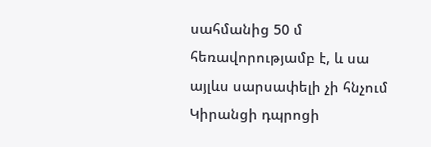սահմանից 50 մ հեռավորությամբ է, և սա այլևս սարսափելի չի հնչում Կիրանցի դպրոցի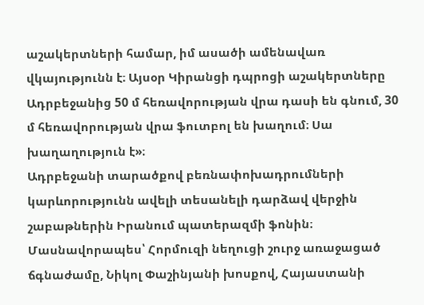աշակերտների համար, իմ ասածի ամենավառ վկայությունն է։ Այսօր Կիրանցի դպրոցի աշակերտները Ադրբեջանից 50 մ հեռավորության վրա դասի են գնում, 30 մ հեռավորության վրա ֆուտբոլ են խաղում։ Սա խաղաղություն է»։
Ադրբեջանի տարածքով բեռնափոխադրումների կարևորությունն ավելի տեսանելի դարձավ վերջին շաբաթներին Իրանում պատերազմի ֆոնին։ Մասնավորապես՝ Հորմուզի նեղուցի շուրջ առաջացած ճգնաժամը, Նիկոլ Փաշինյանի խոսքով, Հայաստանի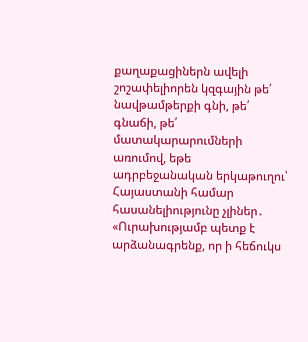քաղաքացիներն ավելի շոշափելիորեն կզգային թե՛ նավթամթերքի գնի, թե՛ գնաճի, թե՛ մատակարարումների առումով, եթե ադրբեջանական երկաթուղու՝ Հայաստանի համար հասանելիությունը չլիներ․
«Ուրախությամբ պետք է արձանագրենք, որ ի հեճուկս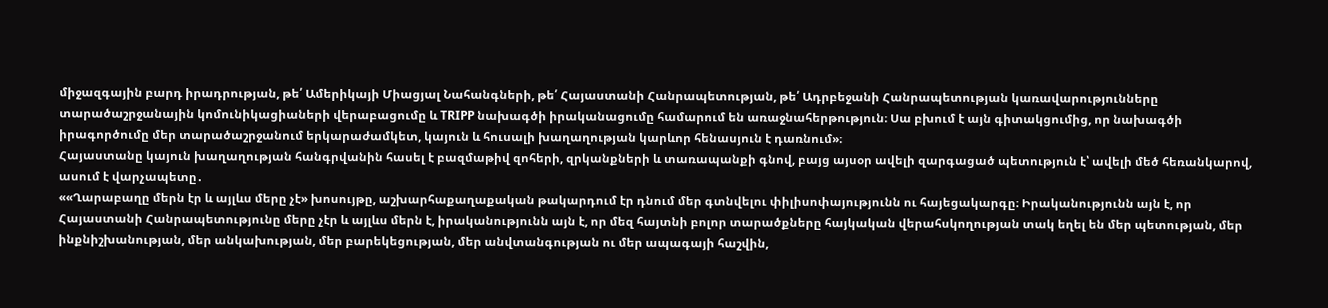միջազգային բարդ իրադրության, թե՛ Ամերիկայի Միացյալ Նահանգների, թե՛ Հայաստանի Հանրապետության, թե՛ Ադրբեջանի Հանրապետության կառավարությունները տարածաշրջանային կոմունիկացիաների վերաբացումը և TRIPP նախագծի իրականացումը համարում են առաջնահերթություն։ Սա բխում է այն գիտակցումից, որ նախագծի իրագործումը մեր տարածաշրջանում երկարաժամկետ, կայուն և հուսալի խաղաղության կարևոր հենասյուն է դառնում»։
Հայաստանը կայուն խաղաղության հանգրվանին հասել է բազմաթիվ զոհերի, զրկանքների և տառապանքի գնով, բայց այսօր ավելի զարգացած պետություն է՝ ավելի մեծ հեռանկարով, ասում է վարչապետը․
««Ղարաբաղը մերն էր և այլևս մերը չէ» խոսույթը, աշխարհաքաղաքական թակարդում էր դնում մեր գտնվելու փիլիսոփայությունն ու հայեցակարգը։ Իրականությունն այն է, որ Հայաստանի Հանրապետությունը մերը չէր և այլևս մերն է, իրականությունն այն է, որ մեզ հայտնի բոլոր տարածքները հայկական վերահսկողության տակ եղել են մեր պետության, մեր ինքնիշխանության, մեր անկախության, մեր բարեկեցության, մեր անվտանգության ու մեր ապագայի հաշվին,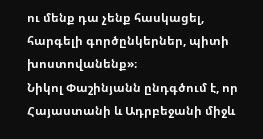ու մենք դա չենք հասկացել, հարգելի գործընկերներ, պիտի խոստովանենք»։
Նիկոլ Փաշինյանն ընդգծում է, որ Հայաստանի և Ադրբեջանի միջև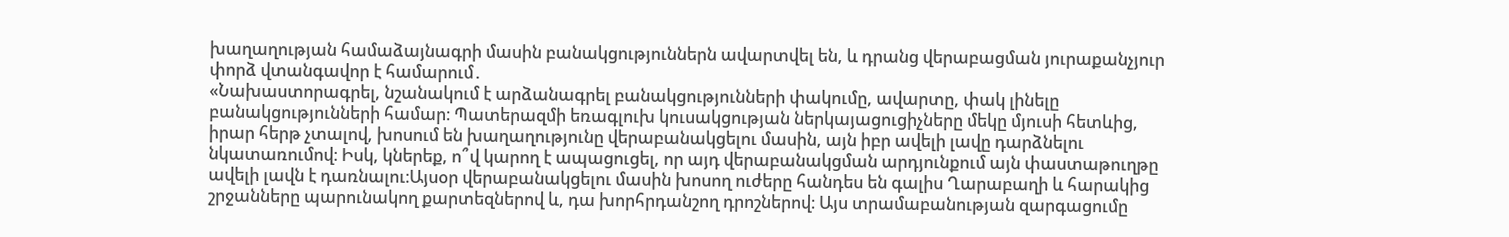խաղաղության համաձայնագրի մասին բանակցություններն ավարտվել են, և դրանց վերաբացման յուրաքանչյուր փորձ վտանգավոր է համարում․
«Նախաստորագրել, նշանակում է արձանագրել բանակցությունների փակումը, ավարտը, փակ լինելը բանակցությունների համար։ Պատերազմի եռագլուխ կուսակցության ներկայացուցիչները մեկը մյուսի հետևից, իրար հերթ չտալով, խոսում են խաղաղությունը վերաբանակցելու մասին, այն իբր ավելի լավը դարձնելու նկատառումով։ Իսկ, կներեք, ո՞վ կարող է ապացուցել, որ այդ վերաբանակցման արդյունքում այն փաստաթուղթը ավելի լավն է դառնալու։Այսօր վերաբանակցելու մասին խոսող ուժերը հանդես են գալիս Ղարաբաղի և հարակից շրջանները պարունակող քարտեզներով և, դա խորհրդանշող դրոշներով։ Այս տրամաբանության զարգացումը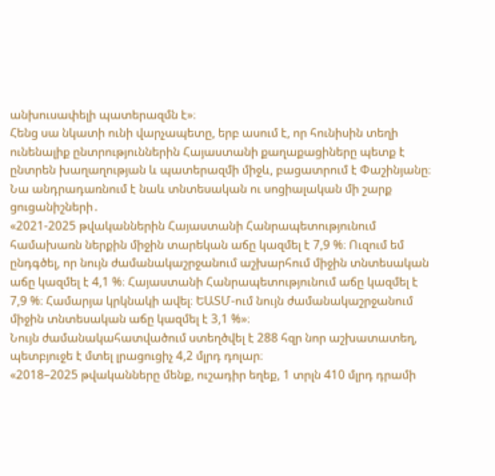անխուսափելի պատերազմն է»։
Հենց սա նկատի ունի վարչապետը, երբ ասում է, որ հունիսին տեղի ունենալիք ընտրություններին Հայաստանի քաղաքացիները պետք է ընտրեն խաղաղության և պատերազմի միջև, բացատրում է Փաշինյանը։ Նա անդրադառնում է նաև տնտեսական ու սոցիալական մի շարք ցուցանիշների․
«2021-2025 թվականներին Հայաստանի Հանրապետությունում համախառն ներքին միջին տարեկան աճը կազմել է 7,9 %։ Ուզում եմ ընդգծել, որ նույն ժամանակաշրջանում աշխարհում միջին տնտեսական աճը կազմել է 4,1 %։ Հայաստանի Հանրապետությունում աճը կազմել է 7,9 %։ Համարյա կրկնակի ավել։ ԵԱՏՄ-ում նույն ժամանակաշրջանում միջին տնտեսական աճը կազմել է 3,1 %»։
Նույն ժամանակահատվածում ստեղծվել է 288 հզր նոր աշխատատեղ, պետբյուջե է մտել լրացուցիչ 4,2 մլրդ դոլար։
«2018–2025 թվականները մենք, ուշադիր եղեք, 1 տրլն 410 մլրդ դրամի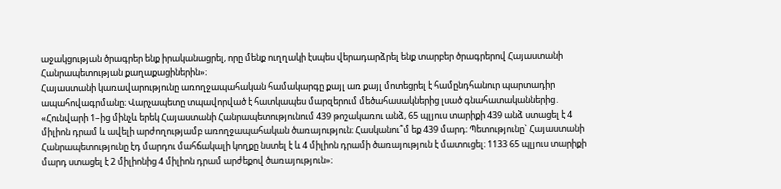աջակցության ծրագրեր ենք իրականացրել, որը մենք ուղղակի էսպես վերադարձրել ենք տարբեր ծրագրերով Հայաստանի Հանրապետության քաղաքացիներին»։
Հայաստանի կառավարությունը առողջապահական համակարգը քայլ առ քայլ մոտեցրել է համընդհանուր պարտադիր ապահովագրմանը։ Վարչապետը տպավորված է հատկապես մարզերում մեծահասակներից լսած գնահատականներից․
«Հունվարի 1–ից մինչև երեկ Հայաստանի Հանրապետությունում 439 թոշակառու անձ, 65 պլյուս տարիքի 439 անձ ստացել է 4 միլիոն դրամ և ավելի արժողությամբ առողջապահական ծառայություն։ Հասկանու՞մ եք 439 մարդ։ Պետությունը` Հայաստանի Հանրապետությունը էդ մարդու մահճակալի կողքը նստել է և 4 միլիոն դրամի ծառայություն է մատուցել։ 1133 65 պլյուս տարիքի մարդ ստացել է 2 միլիոնից 4 միլիոն դրամ արժեքով ծառայություն»։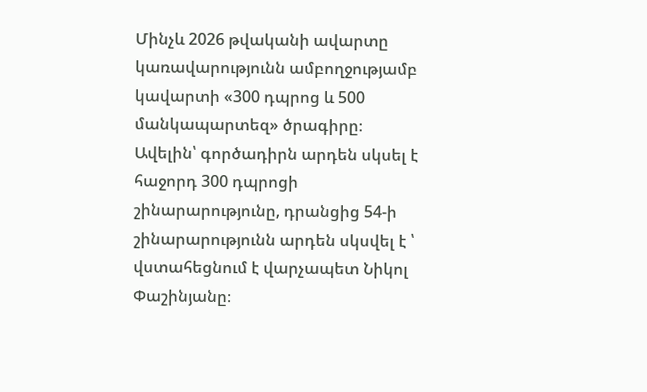Մինչև 2026 թվականի ավարտը կառավարությունն ամբողջությամբ կավարտի «300 դպրոց և 500 մանկապարտեզ» ծրագիրը։ Ավելին՝ գործադիրն արդեն սկսել է հաջորդ 300 դպրոցի շինարարությունը, դրանցից 54-ի շինարարությունն արդեն սկսվել է ՝ վստահեցնում է վարչապետ Նիկոլ Փաշինյանը։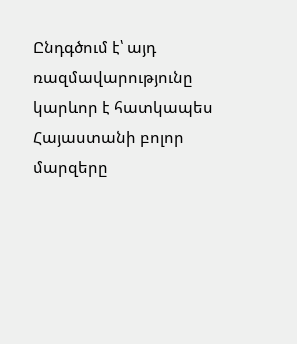Ընդգծում է՝ այդ ռազմավարությունը կարևոր է հատկապես Հայաստանի բոլոր մարզերը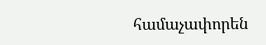համաչափորեն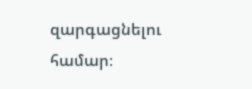զարգացնելու համար։